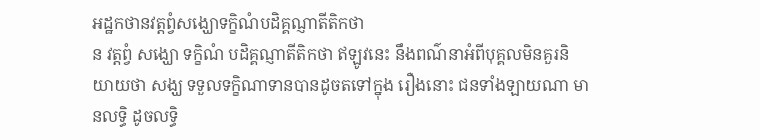អដ្ឋកថានវត្តព្វំសង្ឃោទក្ខិណំបដិគ្គណ្ញាតីតិកថា
ន វត្តព្វំ សង្ឃោ ទក្ខិណំ បដិគ្គណ្ញាតីតិកថា ឥឡូវនេះ នឹងពណ៌នាអំពីបុគ្គលមិនគួរនិយាយថា សង្ឃ ទទួលទក្ខិណាទានបានដូចតទៅក្នុង រឿងនោះ ជនទាំងឡាយណា មានលទ្ធិ ដូចលទ្ធិ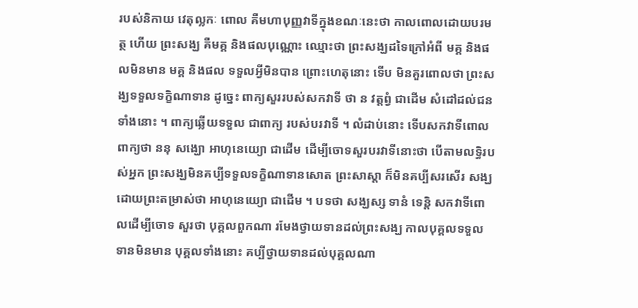របស់និកាយ វេតុល្លកៈ ពោល គឺមហាបុញ្ញវាទីក្នុងខណៈនេះថា កាលពោលដោយបរមត្ថ ហើយ ព្រះសង្ឃ គឺមគ្គ និងផលបុណ្ណោះ ឈ្មោះថា ព្រះសង្ឃដទៃក្រៅអំពី មគ្គ និងផលមិនមាន មគ្គ និងផល ទទួលអ្វីមិនបាន ព្រោះហេតុនោះ ទើប មិនគួរពោលថា ព្រះសង្ឃទទួលទក្ខិណាទាន ដូច្នេះ ពាក្យសួររបស់សកវាទី ថា ន វត្តព្វំ ជាដើម សំដៅដល់ជនទាំងនោះ ។ ពាក្យឆ្លើយទទួល ជាពាក្យ របស់បរវាទី ។ លំដាប់នោះ ទើបសកវាទីពោលពាក្យថា ននុ សង្ឃោ អាហុនេយ្យោ ជាដើម ដើម្បីចោទសួរបរវាទីនោះថា បើតាមលទ្ធិរបស់អ្នក ព្រះសង្ឃមិនគប្បីទទួលទក្ខិណាទានសោត ព្រះសាស្តា ក៏មិនគប្បីសរសើរ សង្ឃដោយព្រះតម្រាស់ថា អាហុនេយ្យោ ជាដើម ។ បទថា សង្ឃស្ស ទានំ ទេន្តិ សកវាទីពោលដើម្បីចោទ សួរថា បុគ្គលពួកណា រមែងថ្វាយទានដល់ព្រះសង្ឃ កាលបុគ្គលទទួល ទានមិនមាន បុគ្គលទាំងនោះ គប្បីថ្វាយទានដល់បុគ្គលណា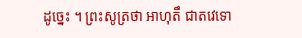ដូច្នេះ ។ ព្រះសូត្រថា អាហុតឹ ជាតវេទោ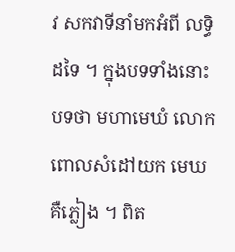វ សកវាទីនាំមកអំពី លទ្ធិដទៃ ។ ក្នុងបទទាំងនោះ បទថា មហាមេឃំ លោកពោលសំដៅយក មេឃ គឺភ្លៀង ។ ពិត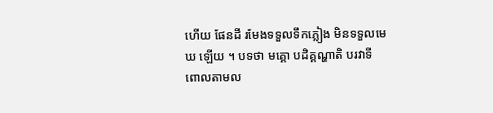ហើយ ផែនដី រមែងទទួលទឹកភ្លៀង មិនទទួលមេឃ ឡើយ ។ បទថា មគ្គោ បដិគ្គណ្ហាតិ បរវាទីពោលតាមល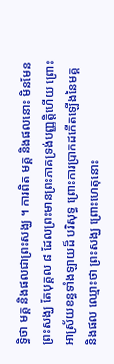ទ្ធិថា មគ្គ និងផលជាព្រះសង្ឃ ។ ការពិត មគ្គ និងផលនោះ មិនមែនព្រះសង្ឃ តែបុគ្គល ៨ ដែលព្រះមានព្រះភាគទ្រង់បញ្ញត្តិហើយ ព្រោះអាស្រ័យខន្ធទាំងឡាយដ៏ បរិសុទ្ធ ព្រោះការប្រាកដកើតឡើងនៃមគ្គ និងផល ឈ្មោះថា ព្រះសង្ឃ ព្រោះហេតុនោះ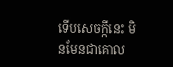ទើបសេចក្កីនេះ មិនមែនជាគោល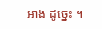អាង ដូច្នេះ ។